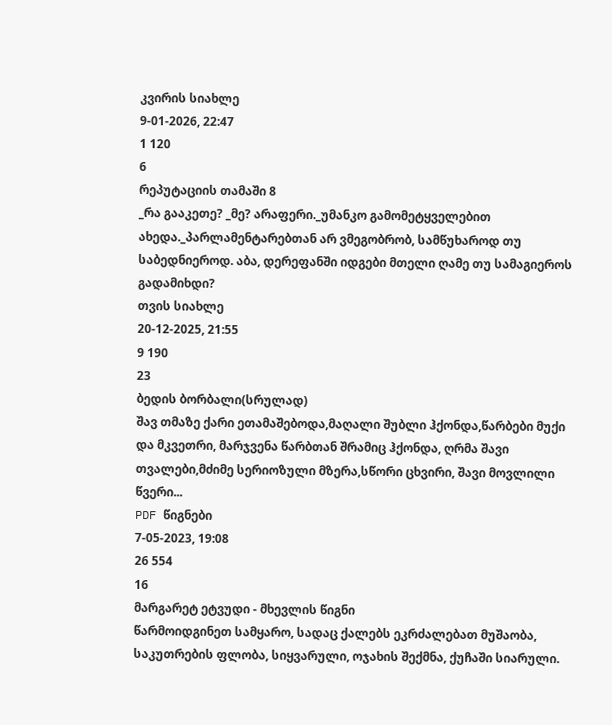კვირის სიახლე
9-01-2026, 22:47
1 120
6
რეპუტაციის თამაში 8
_რა გააკეთე? _მე? არაფერი._უმანკო გამომეტყველებით ახედა._პარლამენტარებთან არ ვმეგობრობ, სამწუხაროდ თუ საბედნიეროდ. აბა, დერეფანში იდგები მთელი ღამე თუ სამაგიეროს გადამიხდი?
თვის სიახლე
20-12-2025, 21:55
9 190
23
ბედის ბორბალი(სრულად)
შავ თმაზე ქარი ეთამაშებოდა,მაღალი შუბლი ჰქონდა,წარბები მუქი და მკვეთრი, მარჯვენა წარბთან შრამიც ჰქონდა, ღრმა შავი თვალები,მძიმე სერიოზული მზერა,სწორი ცხვირი, შავი მოვლილი წვერი...
PDF წიგნები
7-05-2023, 19:08
26 554
16
მარგარეტ ეტვუდი - მხევლის წიგნი
წარმოიდგინეთ სამყარო, სადაც ქალებს ეკრძალებათ მუშაობა, საკუთრების ფლობა, სიყვარული, ოჯახის შექმნა, ქუჩაში სიარული.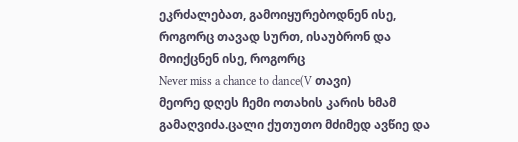ეკრძალებათ, გამოიყურებოდნენ ისე, როგორც თავად სურთ, ისაუბრონ და მოიქცნენ ისე, როგორც
Never miss a chance to dance(V თავი)
მეორე დღეს ჩემი ოთახის კარის ხმამ გამაღვიძა.ცალი ქუთუთო მძიმედ ავწიე და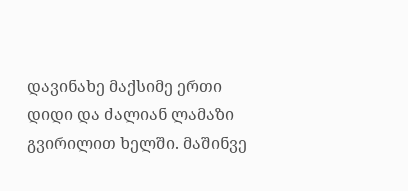დავინახე მაქსიმე ერთი დიდი და ძალიან ლამაზი გვირილით ხელში. მაშინვე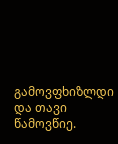გამოვფხიზლდი და თავი წამოვწიე.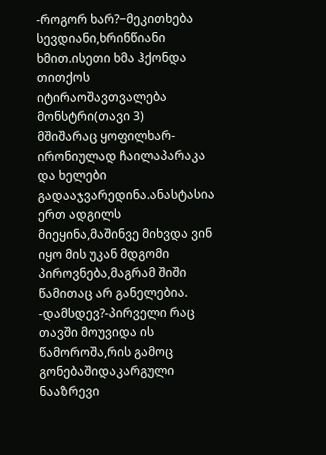-როგორ ხარ?−მეკითხება სევდიანი,ხრინწიანი ხმით.ისეთი ხმა ჰქონდა თითქოს იტირაოშავთვალება მონსტრი(თავი 3)
მშიშარაც ყოფილხარ-ირონიულად ჩაილაპარაკა და ხელები გადააჯვარედინა.ანასტასია ერთ ადგილს მიეყინა,მაშინვე მიხვდა ვინ იყო მის უკან მდგომი პიროვნება,მაგრამ შიში წამითაც არ განელებია. -დამსდევ?-პირველი რაც თავში მოუვიდა ის წამოროშა,რის გამოც გონებაშიდაკარგული ნააზრევი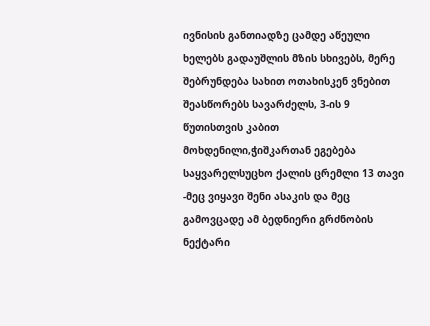ივნისის განთიადზე ცამდე აწეული ხელებს გადაუშლის მზის სხივებს, მერე შებრუნდება სახით ოთახისკენ ვნებით შეასწორებს სავარძელს, 3-ის 9 წუთისთვის კაბით მოხდენილი,ჭიშკართან ეგებება საყვარელსუცხო ქალის ცრემლი 13 თავი
-მეც ვიყავი შენი ასაკის და მეც გამოვცადე ამ ბედნიერი გრძნობის ნექტარი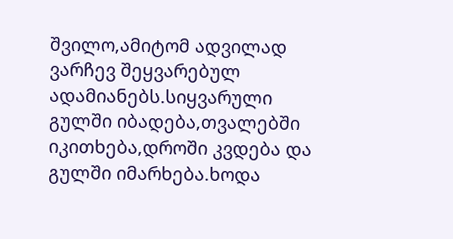შვილო,ამიტომ ადვილად ვარჩევ შეყვარებულ ადამიანებს.სიყვარული გულში იბადება,თვალებში იკითხება,დროში კვდება და გულში იმარხება.ხოდა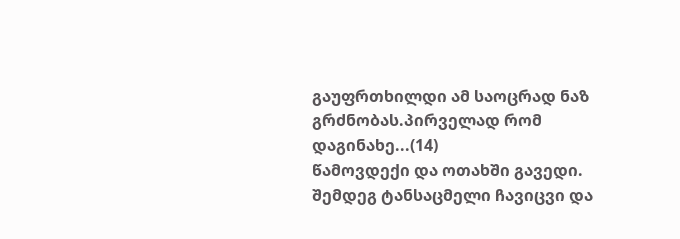გაუფრთხილდი ამ საოცრად ნაზ გრძნობას.პირველად რომ დაგინახე...(14)
წამოვდექი და ოთახში გავედი. შემდეგ ტანსაცმელი ჩავიცვი და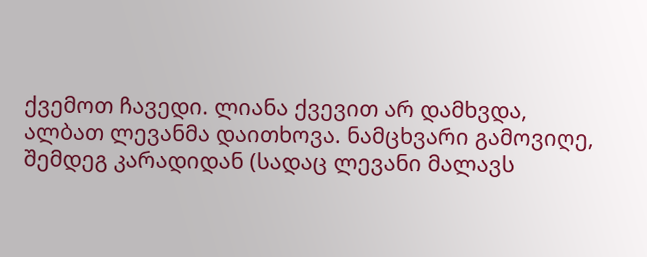ქვემოთ ჩავედი. ლიანა ქვევით არ დამხვდა, ალბათ ლევანმა დაითხოვა. ნამცხვარი გამოვიღე, შემდეგ კარადიდან (სადაც ლევანი მალავს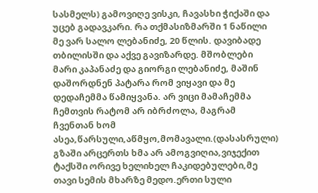სასმელს) გამოვიღე ვისკი, ჩავასხი ჭიქაში და უცებ გადავკარი. რა თქმასიზმარში 1 ნაწილი
მე ვარ სალო ლებანიძე, 20 წლის. დავიბადე თბილისში და აქვე გავიზარდე. მშობლები მარი კაპანაძე და გიორგი ლებანიძე, მაშინ დაშორდნენ პატარა რომ ვიყავი და მე დედაჩემმა წამიყვანა. არ ვიცი მამაჩემმა ჩემთვის რატომ არ იბრძოლა, მაგრამ ჩვენთან ხომ ასეა,წარსული,აწმყო,მომავალი.(დასასრული)
გზაში არცერთს ხმა არ ამოგვიღია,ვიჯექით ტაქსში ორივე ხელიხელ ჩაკიდებულები,მე თავი სემის მხარზე მედო.ერთი სული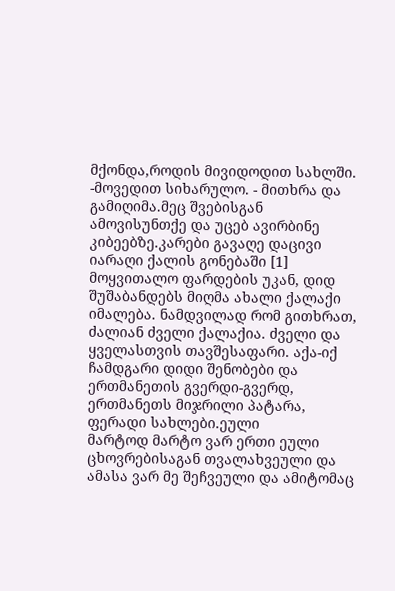მქონდა,როდის მივიდოდით სახლში. -მოვედით სიხარულო. - მითხრა და გამიღიმა.მეც შვებისგან ამოვისუნთქე და უცებ ავირბინე კიბეებზე.კარები გავაღე დაცივი იარაღი ქალის გონებაში [1]
მოყვითალო ფარდების უკან, დიდ შუშაბანდებს მიღმა ახალი ქალაქი იმალება. ნამდვილად რომ გითხრათ, ძალიან ძველი ქალაქია. ძველი და ყველასთვის თავშესაფარი. აქა-იქ ჩამდგარი დიდი შენობები და ერთმანეთის გვერდი-გვერდ, ერთმანეთს მიჯრილი პატარა, ფერადი სახლები.ეული
მარტოდ მარტო ვარ ერთი ეული ცხოვრებისაგან თვალახვეული და ამასა ვარ მე შეჩვეული და ამიტომაც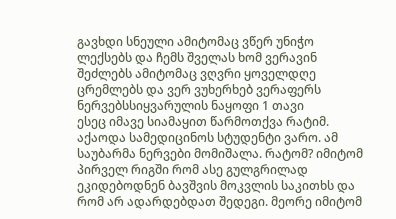გავხდი სნეული ამიტომაც ვწერ უნიჭო ლექსებს და ჩემს შველას ხომ ვერავინ შეძლებს ამიტომაც ვღვრი ყოველდღე ცრემლებს და ვერ ვუხერხებ ვერაფერს ნერვებსსიყვარულის ნაყოფი 1 თავი
ესეც იმავე სიამაყით წარმოთქვა რატიმ. აქაოდა სამედიცინოს სტუდენტი ვარო. ამ საუბარმა ნერვები მომიშალა. რატომ? იმიტომ პირველ რიგში რომ ასე გულგრილად ეკიდებოდნენ ბავშვის მოკვლის საკითხს და რომ არ ადარდებდათ შედეგი. მეორე იმიტომ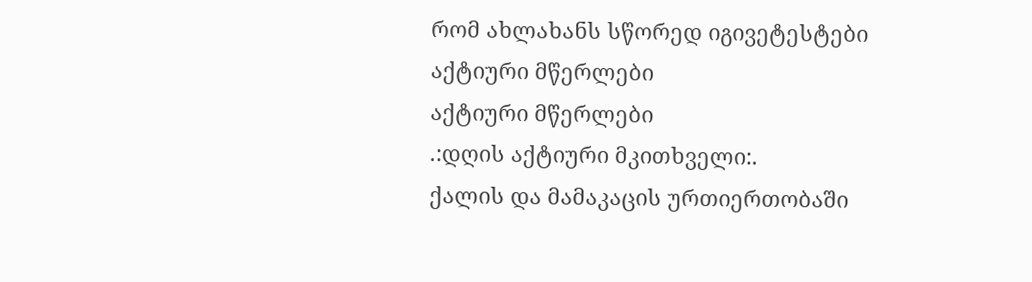რომ ახლახანს სწორედ იგივეტესტები
აქტიური მწერლები
აქტიური მწერლები
.:დღის აქტიური მკითხველი:.
ქალის და მამაკაცის ურთიერთობაში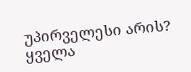უპირველესი არის?
ყველა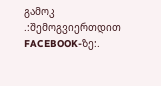გამოკ
.:შემოგვიერთდით FACEBOOK-ზე:.